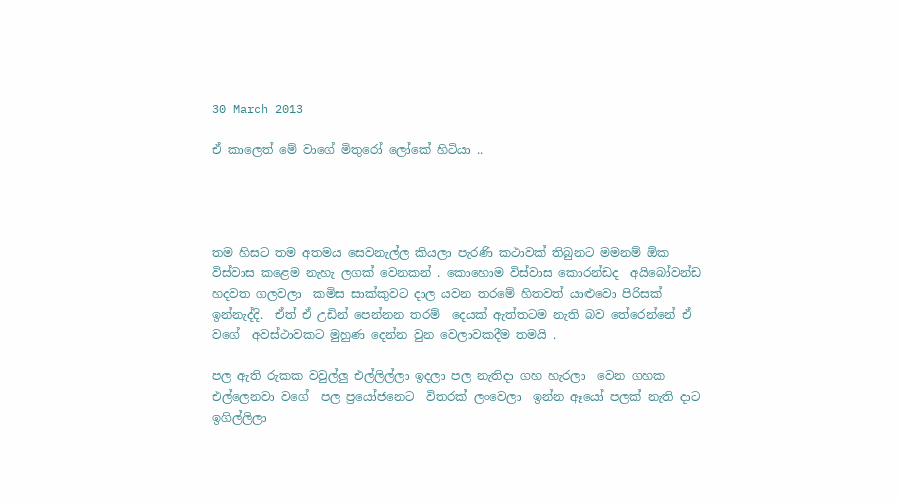30 March 2013

ඒ කාලෙත් මේ වාගේ මිතුරෝ ලෝකේ හිටියා ..




තම හිසට තම අතමය සෙවනැල්ල කියලා පැරණි කථාවක් තිබුනට මමනම් ඕක විස්වාස කළෙම නැහැ ලගක් වෙනකන් . කොහොම විස්වාස කොරන්ඩද  අයිබෝවන්ඩ  හදවත ගලවලා  කමිස සාක්කුවට දාල යවන තරමේ හිතවත් යාළුවො පිරිසක් ඉන්නැද්දි.  ඒත් ඒ උඩින් පෙන්නන තරම්  දෙයක් ඇත්තටම නැති බව තේරෙන්නේ ඒ වගේ  අවස්ථාවකට මුහුණ දෙන්න වුන වෙලාවකදීම තමයි .

පල ඇති රුකක වවුල්ලු එල්ලිල්ලා ඉදලා පල නැතිදා ගහ හැරලා  වෙන ගහක එල්ලෙනවා වගේ  පල ප්‍රයෝජනෙට  විතරක් ලංවෙලා  ඉන්න ඈයෝ පලක් නැති දාට  ඉගිල්ලිලා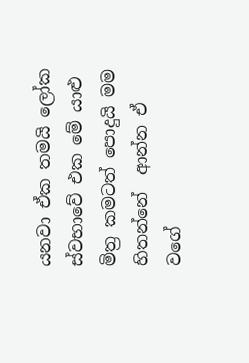යනවා ඒක තමයි ලෝක ස්වභාවේ එක මේ යාළු මිත්‍ර කමටත් පොදුයි මම හිතන්නේ  ආන්න ඒ වගේ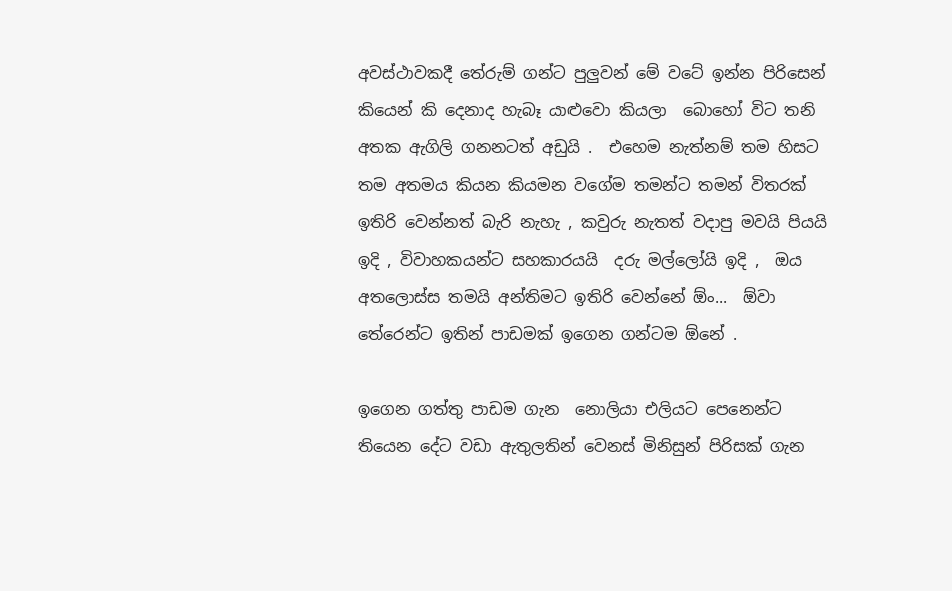අවස්ථාවකදී තේරුම් ගන්ට පුලුවන් මේ වටේ ඉන්න පිරිසෙන් කියෙන් කි දෙනාද හැබෑ යාළුවො කියලා  බොහෝ විට තනි අතක ඇගිලි ගනනටත් අඩුයි .  එහෙම නැත්නම් තම හිසට තම අතමය කියන කියමන වගේම තමන්ට තමන් විතරක් ඉතිරි වෙන්නත් බැරි නැහැ , කවුරු නැතත් වදාපු මවයි පියයි ඉදි , විවාහකයන්ට සහකාරයයි  දරු මල්ලෝයි ඉදි ,  ඔය  අතලොස්ස තමයි අන්තිමට ඉතිරි වෙන්නේ ඕං...  ඕවා තේරෙන්ට ඉතින් පාඩමක් ඉගෙන ගන්ටම ඕනේ .

ඉගෙන ගත්තු පාඩම ගැන  නොලියා එලියට පෙනෙන්ට තියෙන දේට වඩා ඇතුලතින් වෙනස් මිනිසුන් පිරිසක් ගැන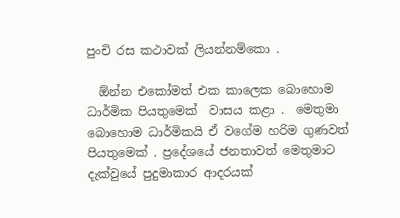පුංචි රස කථාවක් ලියන්නම්කො .

  ඕන්න එකෝමත් එක කාලෙක බොහොම ධාර්මික පියතුමෙක්  වාසය කළා .  මෙතුමා බොහොම ධාර්මිකයි ඒ වගේම හරිම ගුණවත් පියතුමෙක් . ප්‍රදේශයේ ජනතාවත් මෙතුමාට  දැක්වුයේ පුදුමාකාර ආදරයක්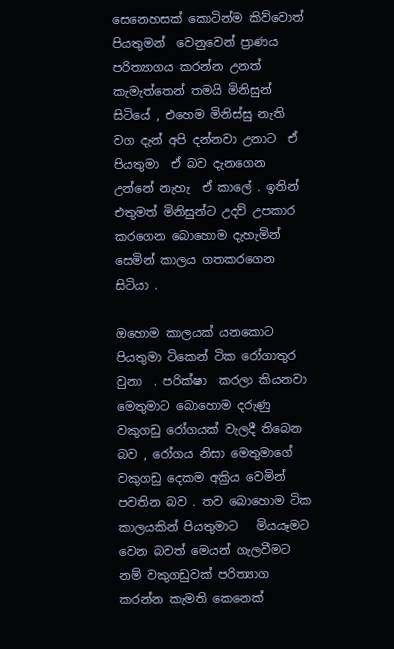සෙනෙහසක් කොටින්ම කිව්වොත් පියතුමන්  වෙනුවෙන් ප්‍රාණය පරිත්‍යාගය කරන්න උනත් කැමැත්තෙන් තමයි මිනිසුන් සිටියේ , එහෙම මිනිස්සු නැති වග දැන් අපි දන්නවා උනාට  ඒ පියතුමා  ඒ බව දැනගෙන උන්නේ නැහැ  ඒ කාලේ . ඉතින් එතුමත් මිනිසුන්ට උදව් උපකාර කරගෙන බොහොම දැහැමින් සෙමින් කාලය ගතකරගෙන සිටියා .

ඔහොම කාලයක් යනකොට පියතුමා ටිකෙන් ටික රෝගාතුර වුනා  . පරික්ෂා  කරලා කියනවා මෙතුමාට බොහොම දරුණු  වකුගඩු රෝගයක් වැලදී තිබෙන බව , රෝගය නිසා මෙතුමාගේ වකුගඩු දෙකම අක්‍රිය වෙමින් පවතින බව . තව බොහොම ටික කාලයකින් පියතුමාට   මියයෑමට වෙන බවත් මෙයන් ගැලවීමට නම් වකුගඩුවක් පරිත්‍යාග කරන්න කැමති කෙනෙක්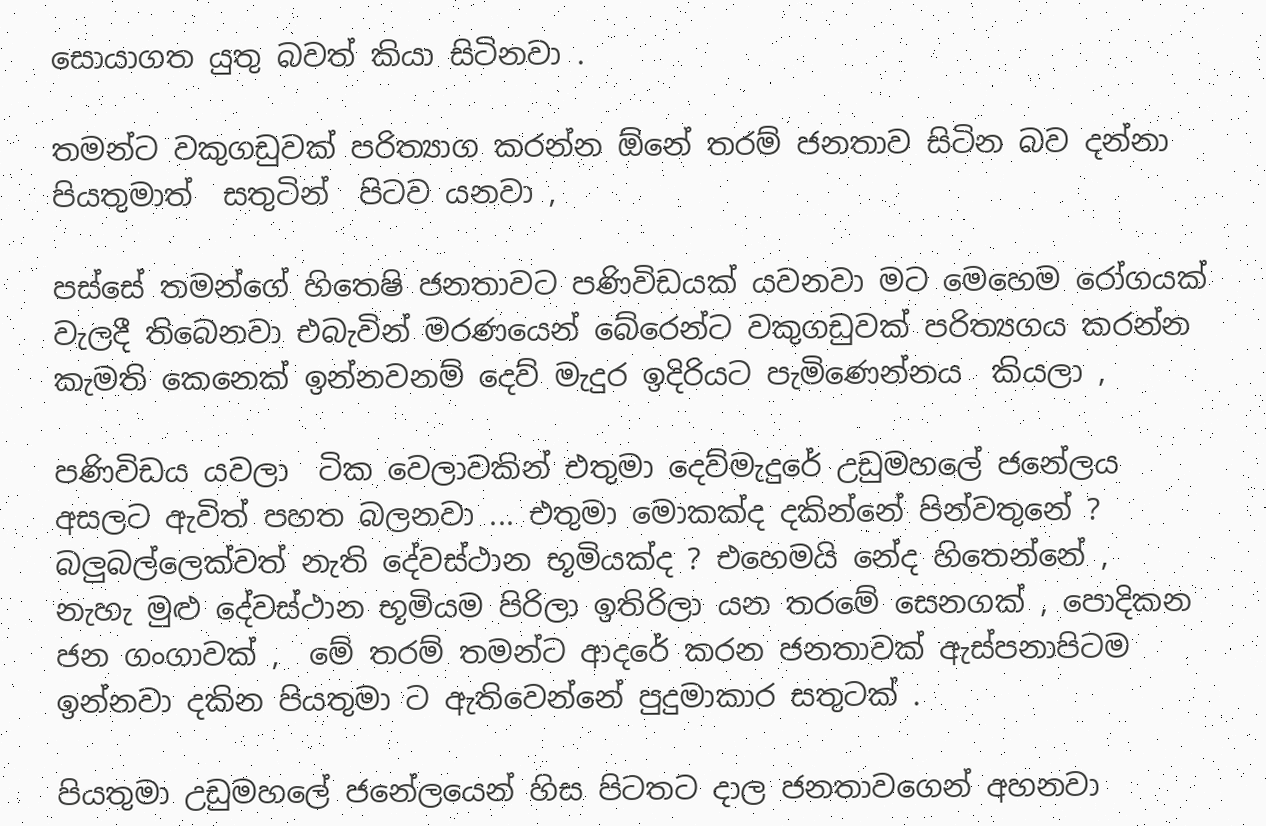සොයාගත යුතු බවත් කියා සිටිනවා .

තමන්ට වකුගඩුවක් පරිත්‍යාග කරන්න ඕනේ තරම් ජනතාව සිටින බව දන්නා පියතුමාත්  සතුටින්  පිටව යනවා ,

පස්සේ තමන්ගේ හිතෙෂි ජනතාවට පණිවිඩයක් යවනවා මට මෙහෙම රෝගයක් වැලදී තිබෙනවා එබැවින් මරණයෙන් බේරෙන්ට වකුගඩුවක් පරිත්‍යගය කරන්න කැමති කෙනෙක් ඉන්නවනම් දෙව් මැදුර ඉදිරියට පැමිණෙන්නය  කියලා ,

පණිවිඩය යවලා  ටික වෙලාවකින් එතුමා දෙව්මැදුරේ උඩුමහලේ ජනේලය අසලට ඇවිත් පහත බලනවා ... එතුමා මොකක්ද දකින්නේ පින්වතුනේ ? බලුබල්ලෙක්වත් නැති දේවස්ථාන භූමියක්ද ? එහෙමයි නේද හිතෙන්නේ ,  නැහැ මුළු දේවස්ථාන භූමියම පිරිලා ඉතිරිලා යන තරමේ සෙනගක් , පොදිකන ජන ගංගාවක් ,  මේ තරම් තමන්ට ආදරේ කරන ජනතාවක් ඇස්පනාපිටම ඉන්නවා දකින පියතුමා ට ඇතිවෙන්නේ පුදුමාකාර සතුටක් .

පියතුමා උඩුමහලේ ජනේලයෙන් හිස පිටතට දාල ජනතාවගෙන් අහනවා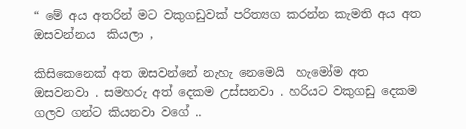“ මේ අය අතරින් මට වකුගඩුවක් පරිත්‍යග කරන්න කැමති අය අත ඔසවන්නය  කියලා ,

කිසිකෙනෙක් අත ඔසවන්නේ නැහැ නෙමෙයි  හැමෝම අත ඔසවනවා . සමහරු අත් දෙකම උස්සනවා . හරියට වකුගඩු දෙකම ගලව ගන්ට කියනවා වගේ ..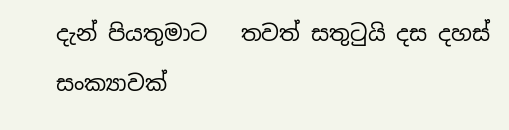දැන් පියතුමාට   තවත් සතුටුයි දස දහස් සංක්‍යාවක්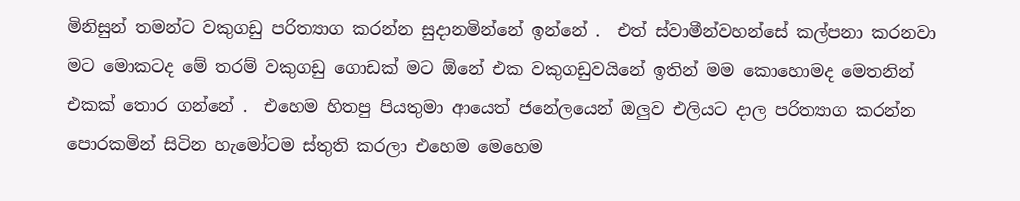මිනිසුන් තමන්ට වකුගඩු පරිත්‍යාග කරන්න සුදානමින්නේ ඉන්නේ .  එත් ස්වාමීන්වහන්සේ කල්පනා කරනවා මට මොකටද මේ තරම් වකුගඩු ගොඩක් මට ඕනේ එක වකුගඩුවයිනේ ඉතින් මම කොහොමද මෙතනින් එකක් තොර ගන්නේ .  එහෙම හිතපු පියතුමා ආයෙත් ජනේලයෙන් ඔලුව එලියට දාල පරිත්‍යාග කරන්න පොරකමින් සිටින හැමෝටම ස්තුති කරලා එහෙම මෙහෙම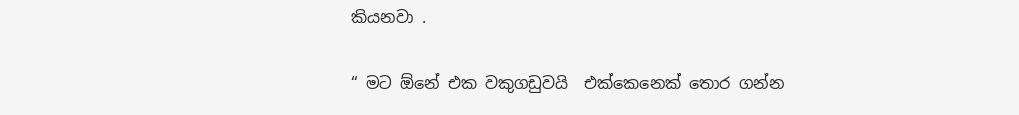කියනවා .

“ මට ඕනේ එක වකුගඩුවයි  එක්කෙනෙක් තොර ගන්න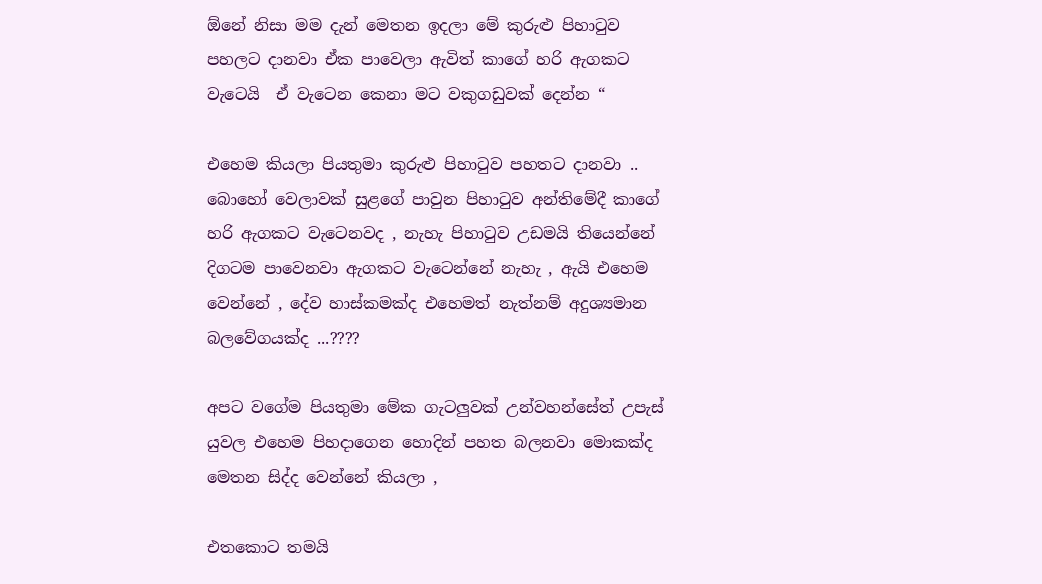ඕනේ නිසා මම දැන් මෙතන ඉදලා මේ කුරුළු පිහාටුව පහලට දානවා ඒක පාවෙලා ඇවිත් කාගේ හරි ඇගකට වැටෙයි  ඒ වැටෙන කෙනා මට වකුගඩුවක් දෙන්න “

එහෙම කියලා පියතුමා කුරුළු පිහාටුව පහතට දානවා .. බොහෝ වෙලාවක් සුළගේ පාවුන පිහාටුව අන්තිමේදී කාගේ හරි ඇගකට වැටෙනවද , නැහැ පිහාටුව උඩමයි තියෙන්නේ දිගටම පාවෙනවා ඇගකට වැටෙන්නේ නැහැ , ඇයි එහෙම වෙන්නේ , දේව හාස්කමක්ද එහෙමත් නැත්නම් අදුශ්‍යමාන බලවේගයක්ද ...????

අපට වගේම පියතුමා මේක ගැටලුවක් උන්වහන්සේත් උපැස් යුවල එහෙම පිහදාගෙන හොදින් පහත බලනවා මොකක්ද මෙතන සිද්ද වෙන්නේ කියලා ,

එතකොට තමයි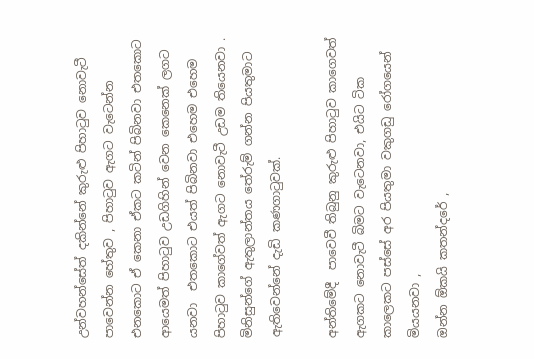උන්වහන්සේත් දකින්නේ කුරුළු පිහාටුව නොවැටී පාවෙන්න හේතුව , පිහාටුව ඇගට වැටෙන්න එනකොට ඒ කෙනා ඒකට කටින් පිබිනවා එතකොට ආයෙමත් පිහාටුව උඩගිහින් වෙන කෙනෙක් ලගට යනවා  එතකොට එයත් පිබිනවා එහෙම එහෙම පිහාටුව කාගේවත් ඇගට නොවැටී උඩම තියෙනවා . මිනිසුන්ගේ ඇතුලාන්තය තේරුම් ගන්න පියතුමාට  ඇතිවෙන්නේ දැඩි කණගාටුවක්.

අන්තිමේදී  පාවෙවී තිබුනු කුරුළු පිහාටුව කාගෙවත් ඇගකට නොවැටී බිමට වැටෙනවා, එයිට ටික කාලෙකට පස්සේ අර පියතුමා වකුගඩු රෝගයෙන් මියයනවා ,
ඔන්න ඕකයි කතන්දරේ ,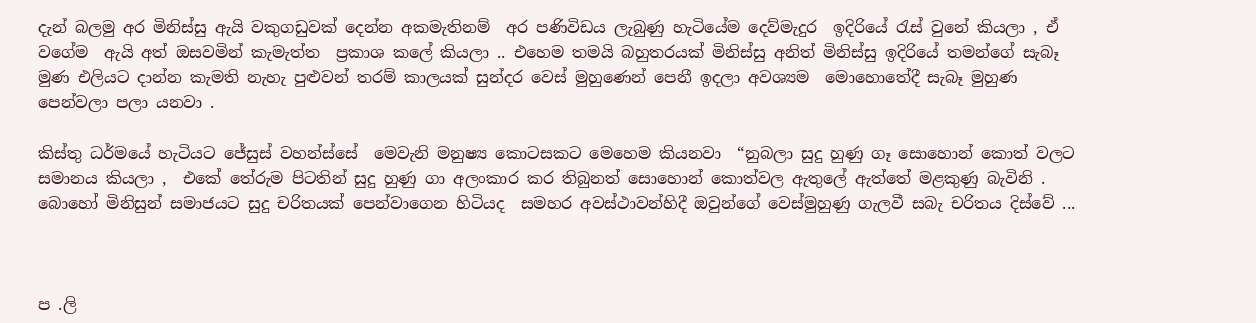දැන් බලමු අර මිනිස්සු ඇයි වකුගඩුවක් දෙන්න අකමැතිනම්  අර පණිවිඩය ලැබුණු හැටියේම දෙව්මැදුර  ඉදිරියේ රැස් වුනේ කියලා , ඒ වගේම  ඇයි අත් ඔසවමින් කැමැත්ත  ප්‍රකාශ කලේ කියලා .. එහෙම තමයි බහුතරයක් මිනිස්සු අනිත් මිනිස්සු ඉදිරියේ තමන්ගේ සැබෑ මුණ එලියට දාන්න කැමති නැහැ පුළුවන් තරම් කාලයක් සුන්දර වෙස් මුහුණෙන් පෙනී ඉදලා අවශ්‍යම  මොහොතේදී සැබෑ මුහුණ පෙන්වලා පලා යනවා .

කිස්තු ධර්මයේ හැටියට ජේසුස් වහන්ස්සේ  මෙවැනි මනුෂ්‍ය කොටසකට මෙහෙම කියනවා  “නුබලා සුදු හුණු ගෑ සොහොන් කොත් වලට සමානය කියලා ,  එකේ තේරුම පිටතින් සුදු හුණු ගා අලංකාර කර තිබුනත් සොහොන් කොත්වල ඇතුලේ ඇත්තේ මළකුණු බැවිනි . බොහෝ මිනිසුන් සමාජයට සුදු චරිතයක් පෙන්වාගෙන හිටියද  සමහර අවස්ථාවන්හිදී ඔවුන්ගේ වෙස්මුහුණු ගැලවී සබැ චරිතය දිස්වේ ...



ප .ලි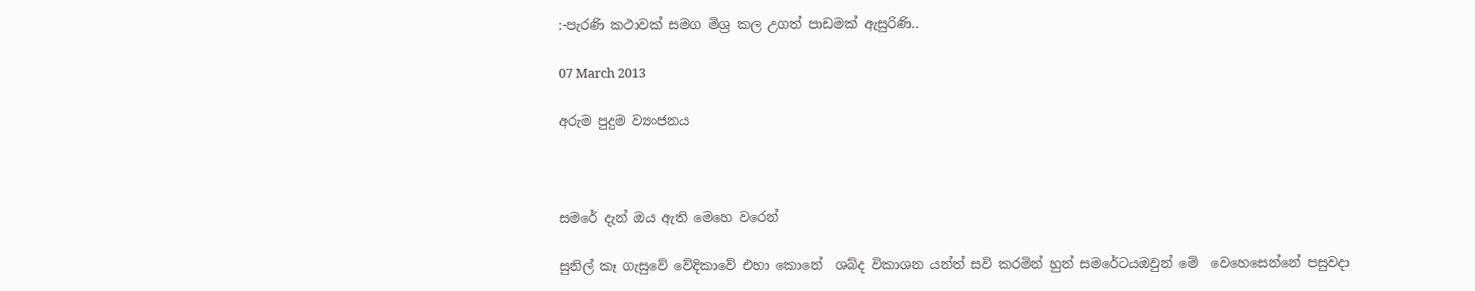:-පැරණි කථාවක් සමග මිශ්‍ර කල උගත් පාඩමක් ඇසුරිණි..

07 March 2013

අරුම පුදුම ව්‍යංජනය



සමරේ දැන් ඔය ඇති මෙහෙ වරෙන්

සුනිල් කෑ ගැසුවේ වේදිකාවේ එහා කොනේ  ශබ්ද විකාශන යන්ත් සවි කරමින් හුන් සමරේටයඔවුන් මේ  වෙහෙසෙන්නේ පසුවදා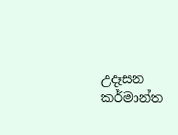උදෑසන කර්මාන්ත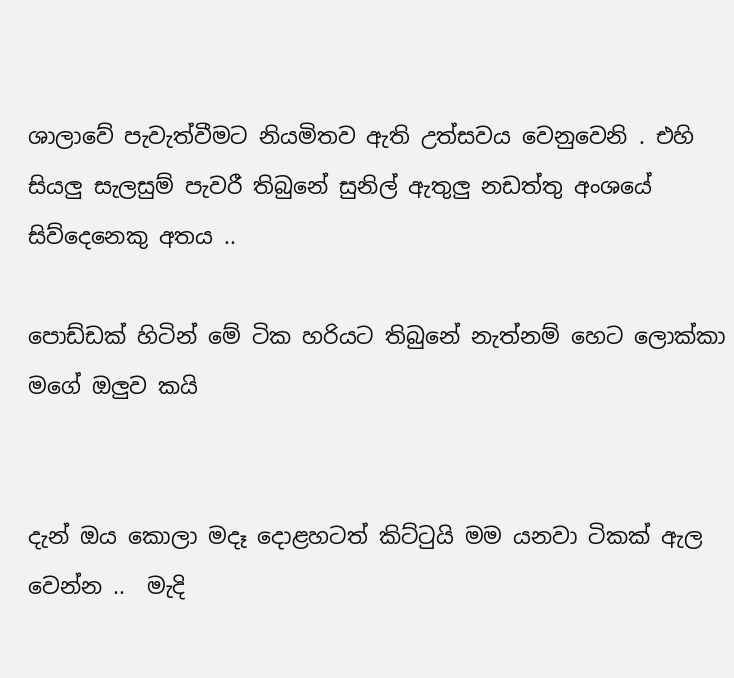ශාලාවේ පැවැත්වීමට නියමිතව ඇති උත්සවය වෙනුවෙනි . එහි සියලු සැලසුම් පැවරී තිබුනේ සුනිල් ඇතුලු නඩත්තු අංශයේ සිව්දෙනෙකු අතය ..

පොඩ්ඩක් හිටින් මේ ටික හරියට තිබුනේ නැත්නම් හෙට ලොක්කා මගේ ඔලුව කයි


දැන් ඔය කොලා මදෑ දොළහටත් කිට්ටුයි මම යනවා ටිකක් ඇල වෙන්න ..  මැදි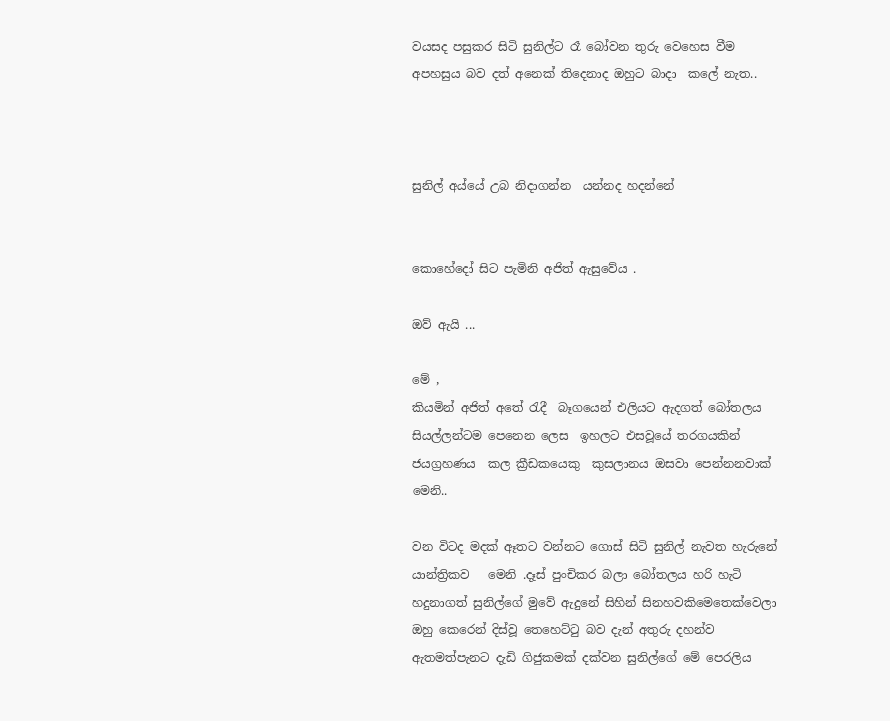වයසද පසුකර සිටි සුනිල්ට රෑ බෝවන තුරු වෙහෙස වීම අපහසුය බව දත් අනෙක් තිදෙනාද ඔහුට බාදා  කලේ නැත..



සුනිල් අය්යේ උබ නිදාගන්න  යන්නද හදන්නේ


කොහේදෝ සිට පැමිනි අජිත් ඇසුවේය .

ඔව් ඇයි ...

මේ ,
කියමින් අජිත් අතේ රැදී  බෑගයෙන් එලියට ඇදගත් බෝතලය සියල්ලන්ටම පෙනෙන ලෙස  ඉහලට එසවූයේ තරගයකින් ජයග්‍රහණය  කල ක්‍රීඩකයෙකු  කුසලානය ඔසවා පෙන්නනවාක්  මෙනි..

වන විටද මදක් ඈතට වන්නට ගොස් සිටි සුනිල් නැවත හැරුනේ යාන්ත්‍රිකව   මෙනි .දෑස් පුංචිකර බලා බෝතලය හරි හැටි හදුනාගත් සුනිල්ගේ මුවේ ඇදුනේ සිහින් සිනහවකිමෙතෙක්වෙලා  ඔහු කෙරෙන් දිස්වූ තෙහෙට්ටු බව දැන් අතුරු දහන්ව ඇතමත්පැනට දැඩි ගිජුකමක් දක්වන සුනිල්ගේ මේ පෙරලිය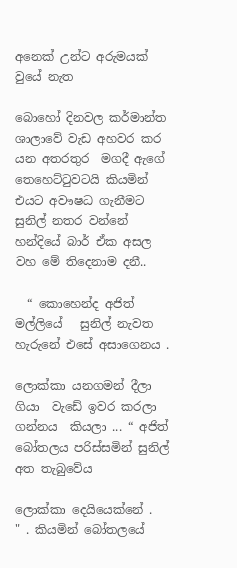අනෙක් උන්ට අරුමයක් වුයේ නැත

බොහෝ දිනවල කර්මාන්ත ශාලාවේ වැඩ අහවර කර යන අතරතුර  මගදී ඇගේ තෙහෙට්ටුවටයි කියමින් එයට අවෟෂධ ගැනීමට සුනිල් නතර වන්නේ හන්දියේ බාර් ඒක අසල වහ මේ තිදෙනාම දනී..

  “ කොහෙන්ද අජිත් මල්ලියේ   සුනිල් නැවත හැරුනේ එසේ අසාගෙනය .

ලොක්කා යනගමන් දීලා ගියා  වැඩේ ඉවර කරලා ගන්නය  කියලා ... “ අජිත් බෝතලය පරිස්සමින් සුනිල් අත තැබුවේය

ලොක්කා දෙයියෙක්නේ .   " . කියමින් බෝතලයේ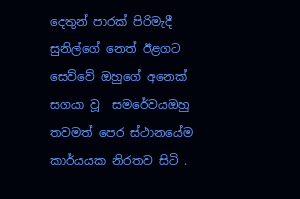දෙතුන් පාරක් පිරිමැදී   සුනිල්ගේ නෙත් ඊළගට සෙව්වේ ඔහුගේ අනෙක් සගයා වූ  සමරේවයඔහු තවමත් පෙර ස්ථානයේම කාර්යයක නිරතව සිටි .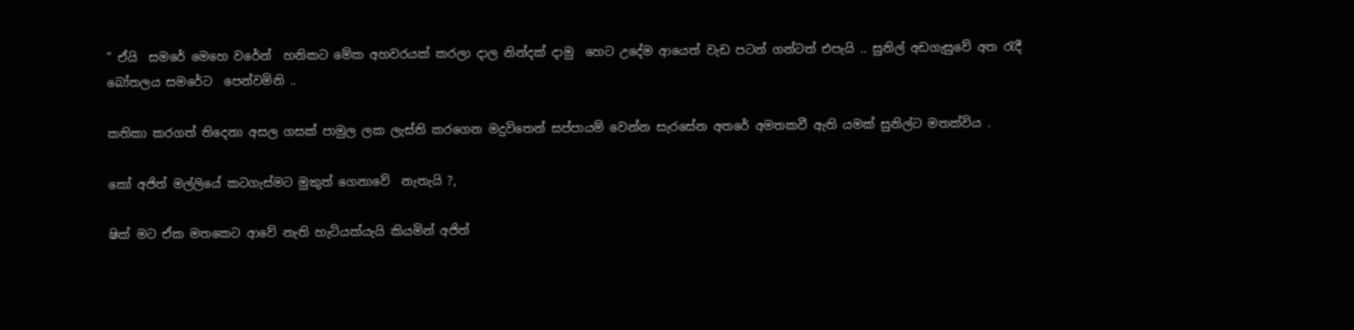" ඒයි  සමරේ මෙහෙ වරේන්  හනිකට මේක අහවරයක් කරලා දාල නින්දක් දාමු  හෙට උදේම ආයෙත් වැඩ පටන් ගන්ටත් එපැයි .. සුනිල් අඩගැසුවේ අත රැදී බෝතලය සමරේට  පෙන්වමිනි ..

කතිකා කරගත් තිදෙනා අසල ගසක් පාමුල ලක ලැස්ති කරගෙන මදුවිතෙන් සප්පායම් වෙන්න සැරසේන අතරේ අමතකවී ඇති යමක් සුනිල්ට මතක්විය .

කෝ අජිත් මල්ලියේ කටගැස්මට මුකුත් ගෙනාවේ  නැතැයි ?,

ෂික් මට ඒක මතකෙට ආවේ නැති හැටියක්යැයි කියමින් අජිත්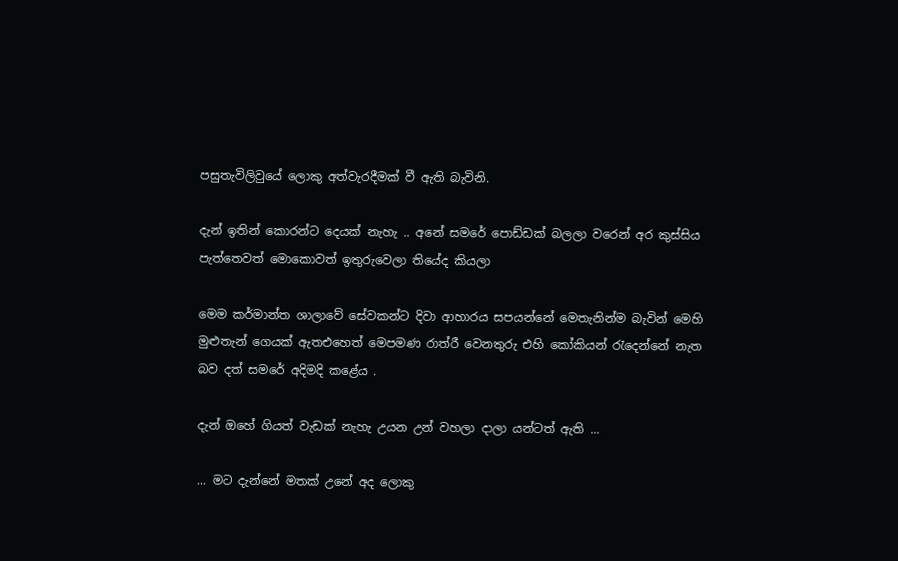පසුතැවිලිවුයේ ලොකු අත්වැරදීමක් වී ඇති බැවිනි.

දැන් ඉතින් කොරන්ට දෙයක් නැහැ .. අනේ සමරේ පොඩ්ඩක් බලලා වරෙන් අර කුස්සිය පැත්තෙවත් මොකොවත් ඉතුරුවෙලා තියේද කියලා

මෙම කර්මාන්ත ශාලාවේ සේවකන්ට දිවා ආහාරය සපයන්නේ මෙතැනින්ම බැවින් මෙහි මුළුතැන් ගෙයක් ඇතඑහෙත් මෙපමණ රාත්රී වෙනතුරු එහි කෝකියන් රැදෙන්නේ නැත බව දත් සමරේ අදිමදි කළේය .

දැන් ඔහේ ගියත් වැඩක් නැහැ උයන උන් වහලා දාලා යන්ටත් ඇති ...

... මට දැන්නේ මතක් උනේ අද ලොකු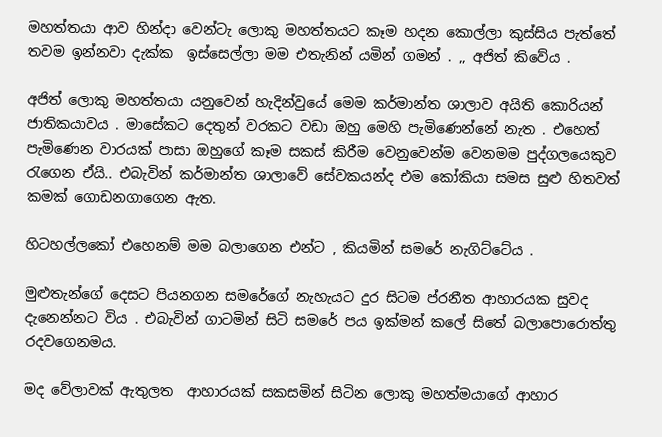මහත්තයා ආව හින්දා වෙන්ටැ ලොකු මහත්තයට කෑම හදන කොල්ලා කුස්සිය පැත්තේ තවම ඉන්නවා දැක්ක  ඉස්සෙල්ලා මම එතැනින් යමින් ගමන් . ,, අජිත් කිවේය .

අජිත් ලොකු මහත්තයා යනුවෙන් හැදින්වුයේ මෙම කර්මාන්ත ශාලාව අයිති කොරියන් ජාතිකයාවය . මාසේකට දෙතුන් වරකට වඩා ඔහු මෙහි පැමිණෙන්නේ නැත . එහෙත් පැමිණෙන වාරයක් පාසා ඔහුගේ කෑම සකස් කිරීම වෙනුවෙන්ම වෙනමම පුද්ගලයෙකුව රැගෙන ඒයි.. එබැවින් කර්මාන්ත ශාලාවේ සේවකයන්ද එම කෝකියා සමස සුළු හිතවත්  කමක් ගොඩනගාගෙන ඇත.

හිටහල්ලකෝ එහෙනම් මම බලාගෙන එන්ට , කියමින් සමරේ නැගිට්ටේය .

මුළුතැන්ගේ දෙසට පියනගන සමරේගේ නැහැයට දුර සිටම ප්රනීත ආහාරයක සුවද දැනෙන්නට විය . එබැවින් ගාටමින් සිටි සමරේ පය ඉක්මන් කලේ සිතේ බලාපොරොත්තු රදවගෙනමය.

මද වේලාවක් ඇතුලත  ආහාරයක් සකසමින් සිටින ලොකු මහත්මයාගේ ආහාර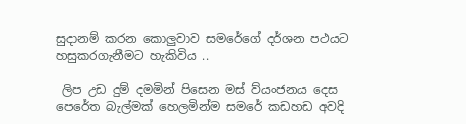සුදානම් කරන කොලුවාව සමරේගේ දර්ශන පථයට හසුකරගැනීමට හැකිවිය ..

 ලිප උඩ දුම් දමමින් පිසෙන මස් ව්යංජනය දෙස පෙරේත බැල්මක් හෙලමින්ම සමරේ කඩහඩ අවදි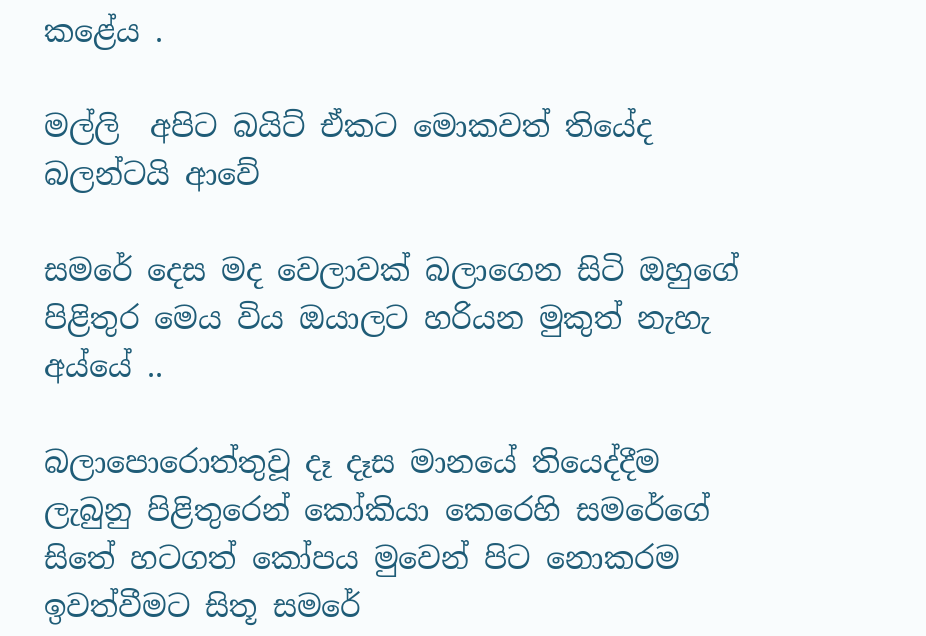කළේය .

මල්ලි  අපිට බයිට් ඒකට මොකවත් තියේද බලන්ටයි ආවේ

සමරේ දෙස මද වෙලාවක් බලාගෙන සිටි ඔහුගේ පිළිතුර මෙය විය ඔයාලට හරියන මුකුත් නැහැ අය්යේ ..

බලාපොරොත්තුවූ දෑ දෑස මානයේ තියෙද්දීම ලැබුනු පිළිතුරෙන් කෝකියා කෙරෙහි සමරේගේ සිතේ හටගත් කෝපය මුවෙන් පිට නොකරම ඉවත්වීමට සිතූ සමරේ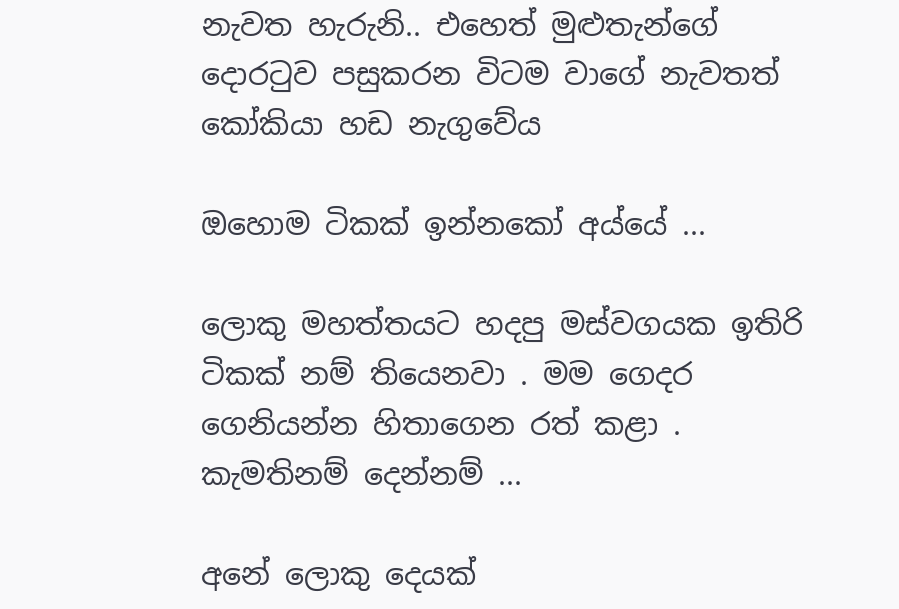නැවත හැරුනි.. එහෙත් මුළුතැන්ගේ දොරටුව පසුකරන විටම වාගේ නැවතත් කෝකියා හඩ නැගුවේය

ඔහොම ටිකක් ඉන්නකෝ අය්යේ ...

ලොකු මහත්තයට හදපු මස්වගයක ඉතිරි ටිකක් නම් තියෙනවා . මම ගෙදර ගෙනියන්න හිතාගෙන රත් කළා . කැමතිනම් දෙන්නම් ...

අනේ ලොකු දෙයක්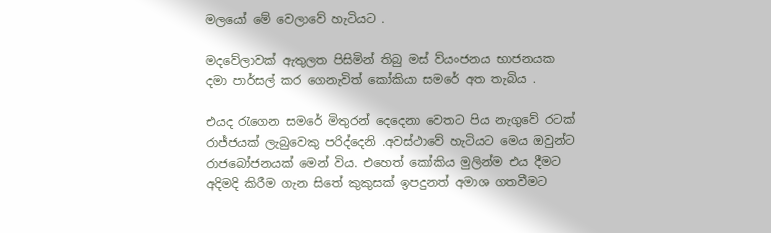මලයෝ මේ වෙලාවේ හැටියට .

මදවේලාවක් ඇතුලත පිසිමින් තිබු මස් ව්යංජනය භාජනයක දමා පාර්සල් කර ගෙනැවිත් කෝකියා සමරේ අත තැබිය .

එයද රැගෙන සමරේ මිතුරන් දෙදෙනා වෙතට පිය නැගුවේ රටක් රාජ්ජයක් ලැබුවෙකු පරිද්දෙනි .අවස්ථාවේ හැටියට මෙය ඔවුන්ට රාජබෝජනයක් මෙන් විය. එහෙත් කෝකිය මුලින්ම එය දීමට අදිමදි කිරීම ගැන සිතේ කුකුසක් ඉපදුනත් අමාශ ගතවීමට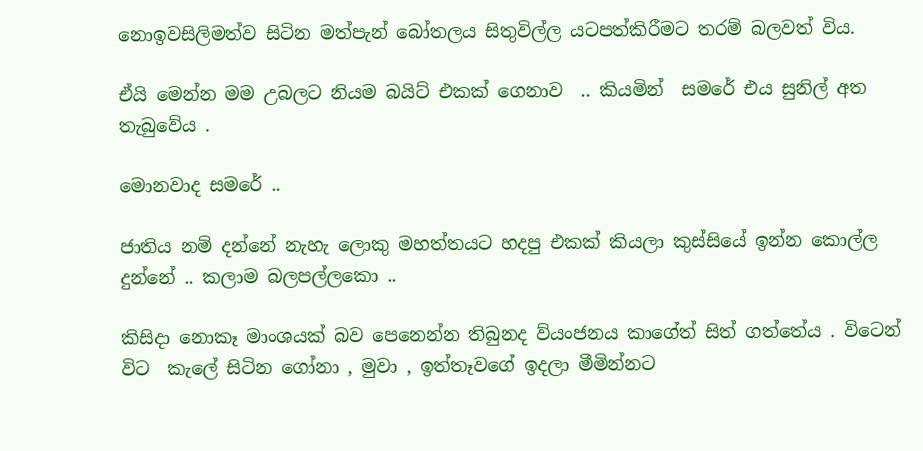නොඉවසිලිමත්ව සිටින මත්පැන් බෝතලය සිතුවිල්ල යටපත්කිරීමට තරම් බලවත් විය.

ඒයි මෙන්න මම උබලට නියම බයිට් එකක් ගෙනාව  .. කියමින්  සමරේ එය සුනිල් අත තැබුවේය .

මොනවාද සමරේ ..

ජාතිය නම් දන්නේ නැහැ ලොකු මහත්තයට හදපු එකක් කියලා කුස්සියේ ඉන්න කොල්ල දුන්නේ .. කලාම බලපල්ලකො ..

කිසිදා නොකෑ මාංශයක් බව පෙනෙන්න තිබුනද ව්යංජනය කාගේත් සිත් ගත්තේය . විටෙන් විට  කැලේ සිටින ගෝනා , මුවා , ඉත්තෑවගේ ඉදලා මීමින්නට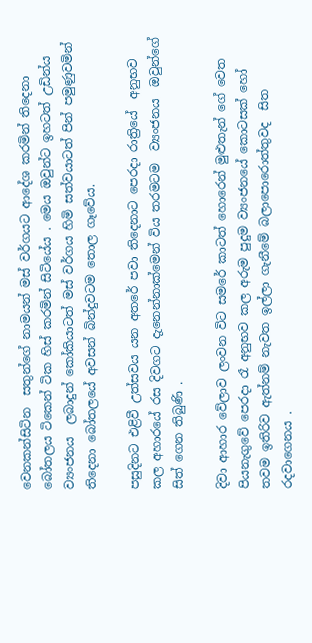වෙනකන්සිටින  සතුන්ගේ නාමයන් මස් වර්ගයට ආදේශ කරමින් තිදෙනා බෝතලය ටිකෙන් ටික හිස් කරමින් සිටියේය . මෙය ඔවුන්ට ඉහටත් උඩින්ය ව්‍යංජනය  ලබාදුන් කෝකියාටත් මස් වර්ගය හිමි සත්වයාටත් පින් පමුණුවමින් තිදෙනා බෝතලයේ අවසන් බින්දුවටම තොල ගෑවේය.

පසුදිනට එළිවී උත්සවය යන අතරේ පවා තිදෙනාට පෙරදා රාත්‍රියේ  අනුභව කල අහාරයේ රස දිවගට දැනෙන්නාක්මෙන් විය තරමටම  ව්‍යංජනය  ඔවුන්ගේ සිත් ගෙන තිබුණි .

දිවා ආහාර වේලාව ලංවන විට සමරේ කාටත් හොරෙන් මුළුතැන් ගේ වෙත පියනැගුවේ පෙරදා රෑ අනුභව කල අරුම පුදුම ව්‍යංජනයේ කොටසක් හෝ තවම ඉතිරිව ඇත්නම් නැවත ඉල්ලා ගැනීමේ බලාපොරොත්තුවද  සිත රදවාගෙනය .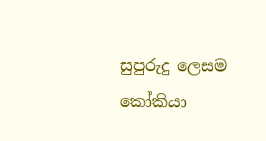සුපුරුදු ලෙසම කෝකියා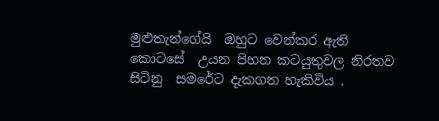මුළුතැන්ගේයි  ඔහුට වෙන්කර ඇති කොටසේ  උයන පිහන කටයුතුවල නිරතව සිටිනු  සමරේට දැකගත හැකිවිය .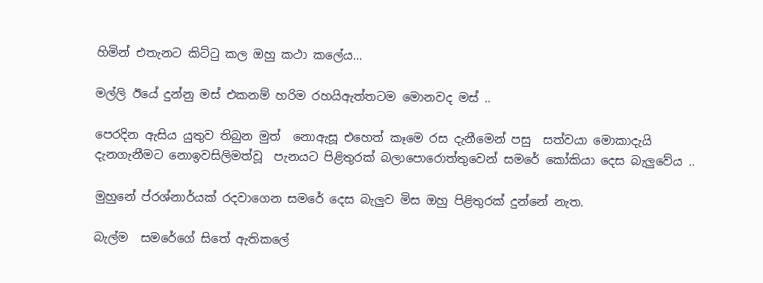හිමින් එතැනට කිට්ටු කල ඔහු කථා කලේය...

මල්ලි ඊයේ දුන්නු මස් එකනම් හරිම රහයිඇත්තටම මොනවද මස් ..

පෙරදින ඇසිය යුතුව තිබුන මුත්  නොඇසූ එහෙත් කෑමෙ රස දැනීමෙන් පසු  සත්වයා මොකාදැයි දැනගැනීමට නොඉවසිලිමත්වූ  පැනයට පිළිතුරක් බලාපොරොත්තුවෙන් සමරේ කෝකියා දෙස බැලුවේය ..

මුහුනේ ප්රශ්නාර්යක් රදවාගෙන සමරේ දෙස බැලුව මිස ඔහු පිළිතුරක් දුන්නේ නැත.

බැල්ම  සමරේගේ සිතේ ඇතිකලේ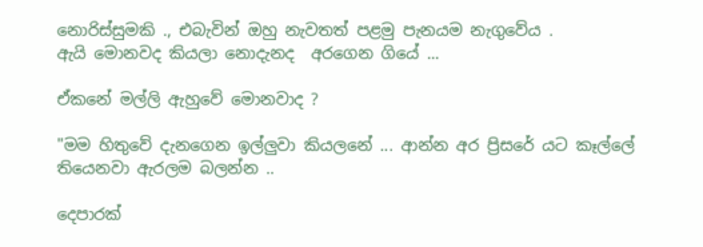නොරිස්සුමකි ., එබැවින් ඔහු නැවතත් පළමු පැනයම නැගුවේය .
ඇයි මොනවද කියලා නොදැනද  අරගෙන ගියේ ...

ඒකනේ මල්ලි ඇහුවේ මොනවාද ?

"මම හිතුවේ දැනගෙන ඉල්ලුවා කියලනේ ... ආන්න අර ප්‍රිසරේ යට කෑල්ලේ තියෙනවා ඇරලම බලන්න ..

දෙපාරක්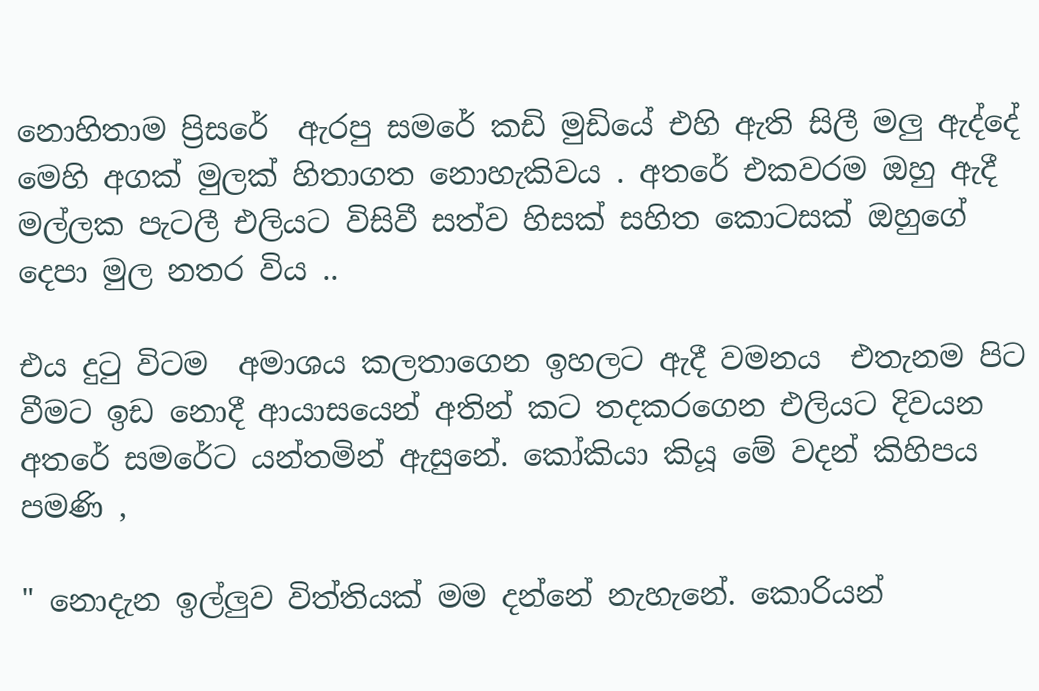නොහිතාම ප්‍රිසරේ  ඇරපු සමරේ කඩි මුඩියේ එහි ඇති සිලී මලු ඇද්දේ මෙහි අගක් මුලක් හිතාගත නොහැකිවය . අතරේ එකවරම ඔහු ඇදී මල්ලක පැටලී එලියට විසිවී සත්ව හිසක් සහිත කොටසක් ඔහුගේ දෙපා මුල නතර විය ..

එය දුටු විටම  අමාශය කලතාගෙන ඉහලට ඇදී වමනය  එතැනම පිට වීමට ඉඩ නොදී ආයාසයෙන් අතින් කට තදකරගෙන එලියට දිවයන අතරේ සමරේට යන්තමින් ඇසුනේ. කෝකියා කියූ මේ වදන් කිහිපය  පමණි ,

" නොදැන ඉල්ලුව විත්තියක් මම දන්නේ නැහැනේ. කොරියන්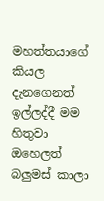මහත්තයාගේ කියල දැනගෙනත් ඉල්ලද්දී මම හිතුවා ඔහෙලත් බලුමස් කාලා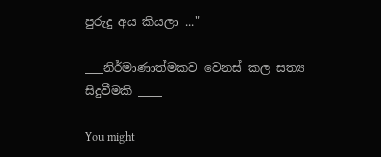පුරුදු අය කියලා ..."

___නිර්මාණාත්මකව වෙනස් කල සත්‍ය සිදුවීමකි ____

You might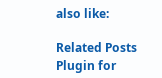also like:

Related Posts Plugin for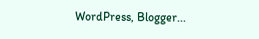WordPress, Blogger...